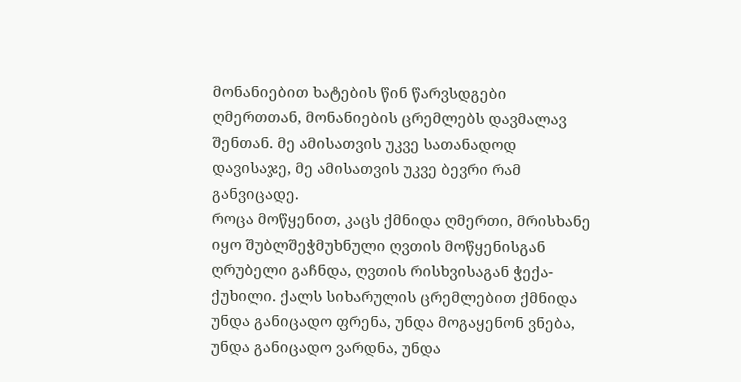მონანიებით ხატების წინ წარვსდგები ღმერთთან, მონანიების ცრემლებს დავმალავ შენთან. მე ამისათვის უკვე სათანადოდ დავისაჯე, მე ამისათვის უკვე ბევრი რამ განვიცადე.
როცა მოწყენით, კაცს ქმნიდა ღმერთი, მრისხანე იყო შუბლშეჭმუხნული ღვთის მოწყენისგან ღრუბელი გაჩნდა, ღვთის რისხვისაგან ჭექა-ქუხილი. ქალს სიხარულის ცრემლებით ქმნიდა
უნდა განიცადო ფრენა, უნდა მოგაყენონ ვნება, უნდა განიცადო ვარდნა, უნდა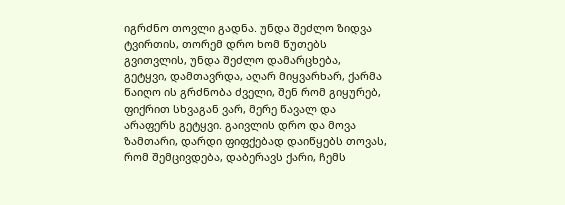იგრძნო თოვლი გადნა. უნდა შეძლო ზიდვა ტვირთის, თორემ დრო ხომ წუთებს გვითვლის, უნდა შეძლო დამარცხება,
გეტყვი, დამთავრდა, აღარ მიყვარხარ, ქარმა წაიღო ის გრძნობა ძველი, შენ რომ გიყურებ, ფიქრით სხვაგან ვარ, მერე წავალ და არაფერს გეტყვი. გაივლის დრო და მოვა ზამთარი, დარდი ფიფქებად დაიწყებს თოვას, რომ შემცივდება, დაბერავს ქარი, ჩემს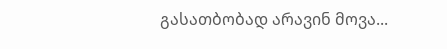გასათბობად არავინ მოვა...